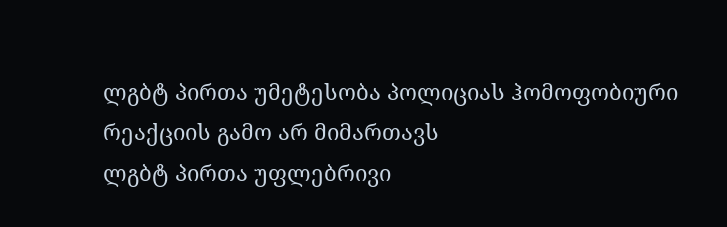ლგბტ პირთა უმეტესობა პოლიციას ჰომოფობიური რეაქციის გამო არ მიმართავს
ლგბტ პირთა უფლებრივი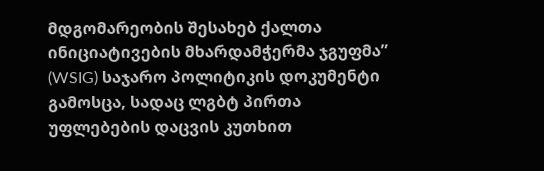მდგომარეობის შესახებ ქალთა ინიციატივების მხარდამჭერმა ჯგუფმა” (WSIG) საჯარო პოლიტიკის დოკუმენტი გამოსცა, სადაც ლგბტ პირთა უფლებების დაცვის კუთხით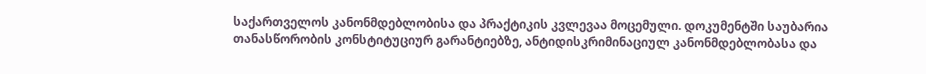საქართველოს კანონმდებლობისა და პრაქტიკის კვლევაა მოცემული. დოკუმენტში საუბარია თანასწორობის კონსტიტუციურ გარანტიებზე, ანტიდისკრიმინაციულ კანონმდებლობასა და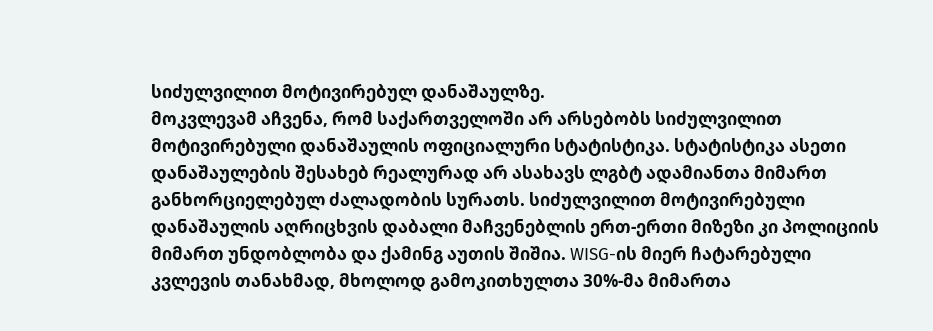სიძულვილით მოტივირებულ დანაშაულზე.
მოკვლევამ აჩვენა, რომ საქართველოში არ არსებობს სიძულვილით მოტივირებული დანაშაულის ოფიციალური სტატისტიკა. სტატისტიკა ასეთი დანაშაულების შესახებ რეალურად არ ასახავს ლგბტ ადამიანთა მიმართ განხორციელებულ ძალადობის სურათს. სიძულვილით მოტივირებული დანაშაულის აღრიცხვის დაბალი მაჩვენებლის ერთ-ერთი მიზეზი კი პოლიციის მიმართ უნდობლობა და ქამინგ აუთის შიშია. WISG-ის მიერ ჩატარებული კვლევის თანახმად, მხოლოდ გამოკითხულთა 30%-მა მიმართა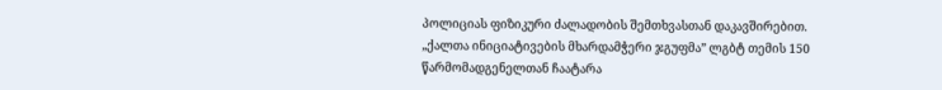პოლიციას ფიზიკური ძალადობის შემთხვასთან დაკავშირებით.
„ქალთა ინიციატივების მხარდამჭერი ჯგუფმა” ლგბტ თემის 150 წარმომადგენელთან ჩაატარა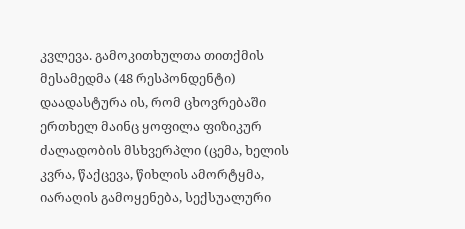კვლევა. გამოკითხულთა თითქმის მესამედმა (48 რესპონდენტი) დაადასტურა ის, რომ ცხოვრებაში ერთხელ მაინც ყოფილა ფიზიკურ ძალადობის მსხვერპლი (ცემა, ხელის კვრა, წაქცევა, წიხლის ამორტყმა, იარაღის გამოყენება, სექსუალური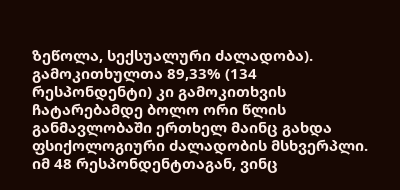ზეწოლა, სექსუალური ძალადობა). გამოკითხულთა 89,33% (134 რესპონდენტი) კი გამოკითხვის ჩატარებამდე ბოლო ორი წლის განმავლობაში ერთხელ მაინც გახდა ფსიქოლოგიური ძალადობის მსხვერპლი.
იმ 48 რესპონდენტთაგან, ვინც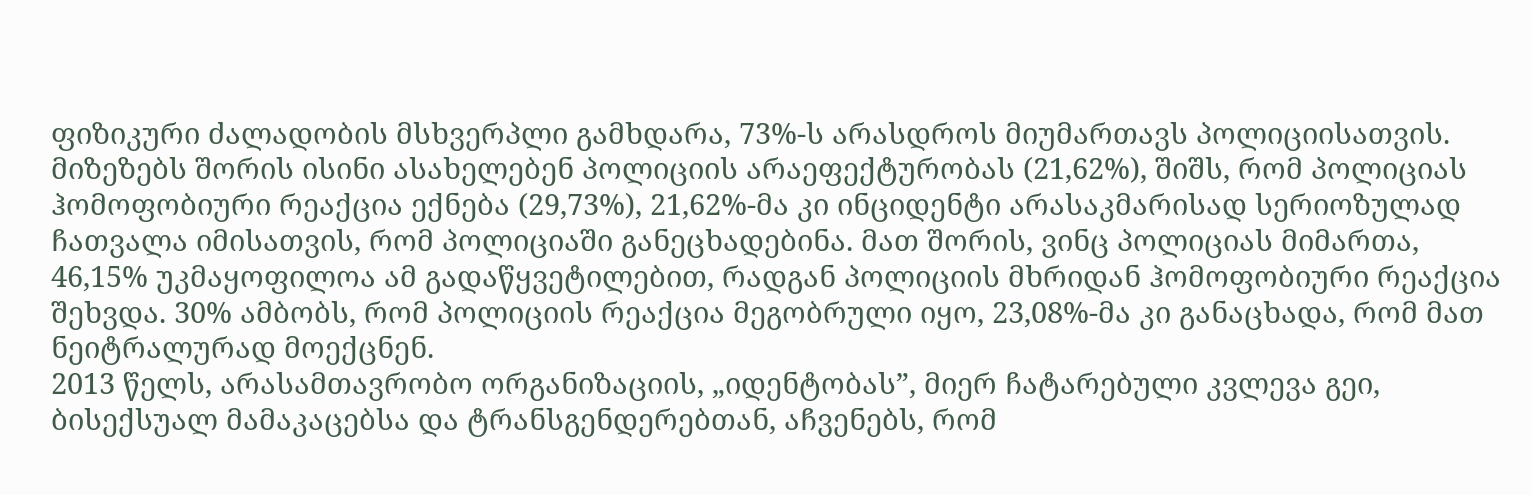ფიზიკური ძალადობის მსხვერპლი გამხდარა, 73%-ს არასდროს მიუმართავს პოლიციისათვის. მიზეზებს შორის ისინი ასახელებენ პოლიციის არაეფექტურობას (21,62%), შიშს, რომ პოლიციას ჰომოფობიური რეაქცია ექნება (29,73%), 21,62%-მა კი ინციდენტი არასაკმარისად სერიოზულად ჩათვალა იმისათვის, რომ პოლიციაში განეცხადებინა. მათ შორის, ვინც პოლიციას მიმართა, 46,15% უკმაყოფილოა ამ გადაწყვეტილებით, რადგან პოლიციის მხრიდან ჰომოფობიური რეაქცია შეხვდა. 30% ამბობს, რომ პოლიციის რეაქცია მეგობრული იყო, 23,08%-მა კი განაცხადა, რომ მათ ნეიტრალურად მოექცნენ.
2013 წელს, არასამთავრობო ორგანიზაციის, „იდენტობას”, მიერ ჩატარებული კვლევა გეი, ბისექსუალ მამაკაცებსა და ტრანსგენდერებთან, აჩვენებს, რომ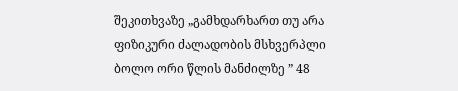შეკითხვაზე „გამხდარხართ თუ არა ფიზიკური ძალადობის მსხვერპლი ბოლო ორი წლის მანძილზე ” 48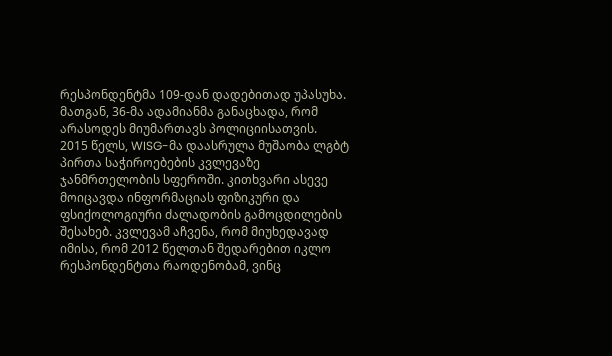რესპონდენტმა 109-დან დადებითად უპასუხა. მათგან, 36-მა ადამიანმა განაცხადა, რომ არასოდეს მიუმართავს პოლიციისათვის.
2015 წელს, WISG-მა დაასრულა მუშაობა ლგბტ პირთა საჭიროებების კვლევაზე ჯანმრთელობის სფეროში. კითხვარი ასევე მოიცავდა ინფორმაციას ფიზიკური და ფსიქოლოგიური ძალადობის გამოცდილების შესახებ. კვლევამ აჩვენა, რომ მიუხედავად იმისა, რომ 2012 წელთან შედარებით იკლო რესპონდენტთა რაოდენობამ, ვინც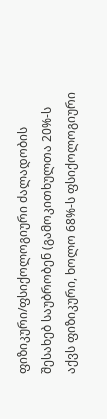ფიზიკური/ფსიქოლოგიური ძალადობის შესახებ საუბრობენ (გამოკითხულთა 20%-ს აქვს ფიზიკური, ხოლო 68%-ს ფსიქოლოგიური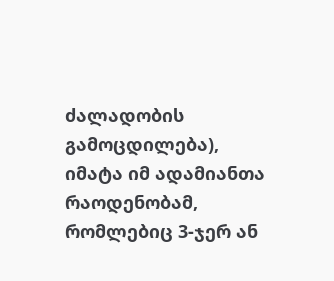ძალადობის გამოცდილება), იმატა იმ ადამიანთა რაოდენობამ, რომლებიც 3-ჯერ ან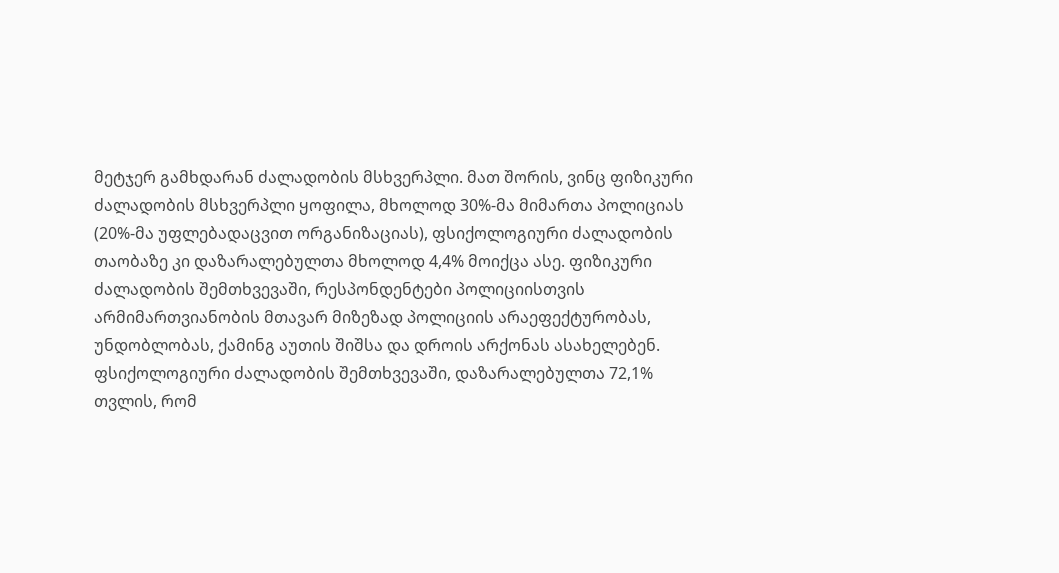მეტჯერ გამხდარან ძალადობის მსხვერპლი. მათ შორის, ვინც ფიზიკური ძალადობის მსხვერპლი ყოფილა, მხოლოდ 30%-მა მიმართა პოლიციას (20%-მა უფლებადაცვით ორგანიზაციას), ფსიქოლოგიური ძალადობის თაობაზე კი დაზარალებულთა მხოლოდ 4,4% მოიქცა ასე. ფიზიკური ძალადობის შემთხვევაში, რესპონდენტები პოლიციისთვის არმიმართვიანობის მთავარ მიზეზად პოლიციის არაეფექტურობას, უნდობლობას, ქამინგ აუთის შიშსა და დროის არქონას ასახელებენ. ფსიქოლოგიური ძალადობის შემთხვევაში, დაზარალებულთა 72,1% თვლის, რომ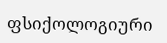ფსიქოლოგიური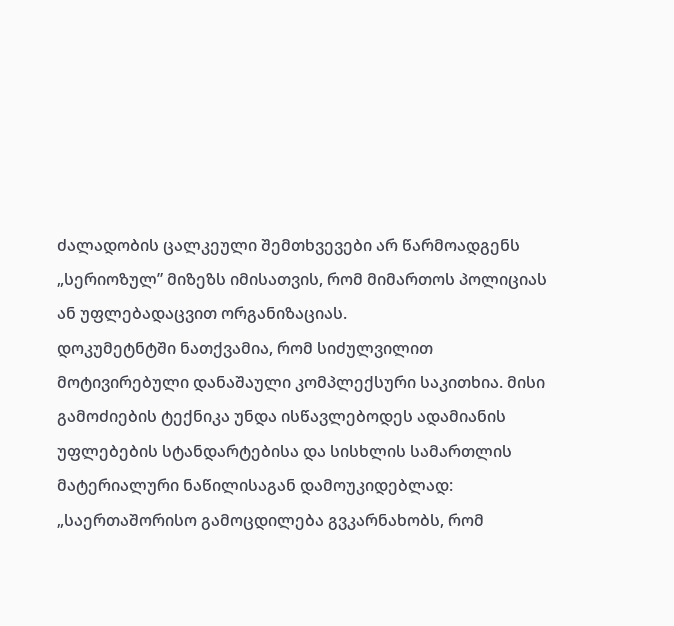ძალადობის ცალკეული შემთხვევები არ წარმოადგენს „სერიოზულ” მიზეზს იმისათვის, რომ მიმართოს პოლიციას ან უფლებადაცვით ორგანიზაციას.
დოკუმეტნტში ნათქვამია, რომ სიძულვილით მოტივირებული დანაშაული კომპლექსური საკითხია. მისი გამოძიების ტექნიკა უნდა ისწავლებოდეს ადამიანის უფლებების სტანდარტებისა და სისხლის სამართლის მატერიალური ნაწილისაგან დამოუკიდებლად: „საერთაშორისო გამოცდილება გვკარნახობს, რომ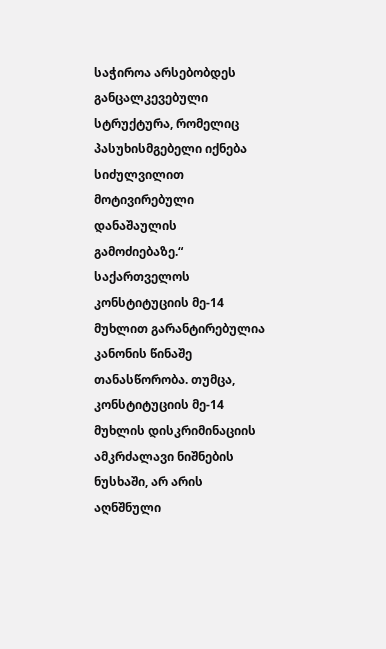საჭიროა არსებობდეს განცალკევებული სტრუქტურა, რომელიც პასუხისმგებელი იქნება სიძულვილით მოტივირებული დანაშაულის გამოძიებაზე.“
საქართველოს კონსტიტუციის მე-14 მუხლით გარანტირებულია კანონის წინაშე თანასწორობა. თუმცა, კონსტიტუციის მე-14 მუხლის დისკრიმინაციის ამკრძალავი ნიშნების ნუსხაში, არ არის აღნშნული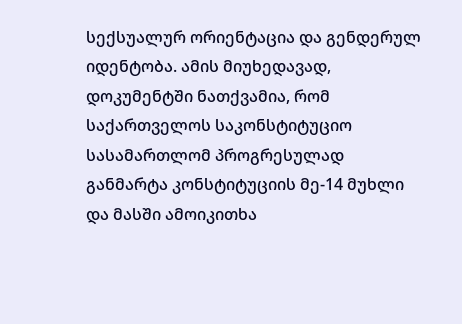სექსუალურ ორიენტაცია და გენდერულ იდენტობა. ამის მიუხედავად, დოკუმენტში ნათქვამია, რომ საქართველოს საკონსტიტუციო სასამართლომ პროგრესულად განმარტა კონსტიტუციის მე-14 მუხლი და მასში ამოიკითხა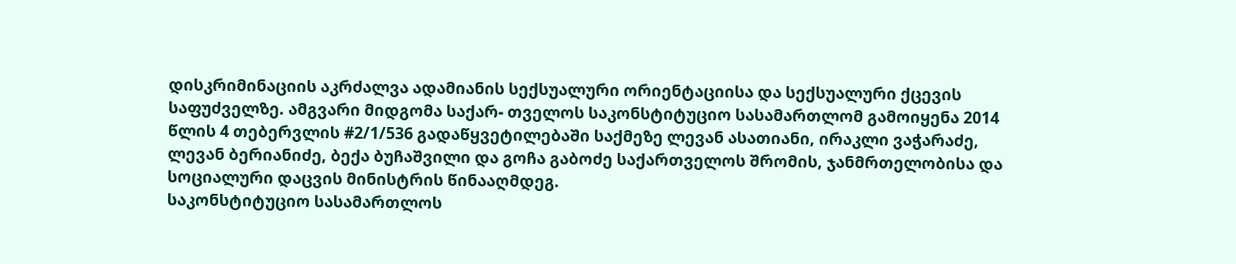დისკრიმინაციის აკრძალვა ადამიანის სექსუალური ორიენტაციისა და სექსუალური ქცევის საფუძველზე. ამგვარი მიდგომა საქარ- თველოს საკონსტიტუციო სასამართლომ გამოიყენა 2014 წლის 4 თებერვლის #2/1/536 გადაწყვეტილებაში საქმეზე ლევან ასათიანი, ირაკლი ვაჭარაძე, ლევან ბერიანიძე, ბექა ბუჩაშვილი და გოჩა გაბოძე საქართველოს შრომის, ჯანმრთელობისა და სოციალური დაცვის მინისტრის წინააღმდეგ.
საკონსტიტუციო სასამართლოს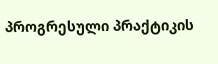პროგრესული პრაქტიკის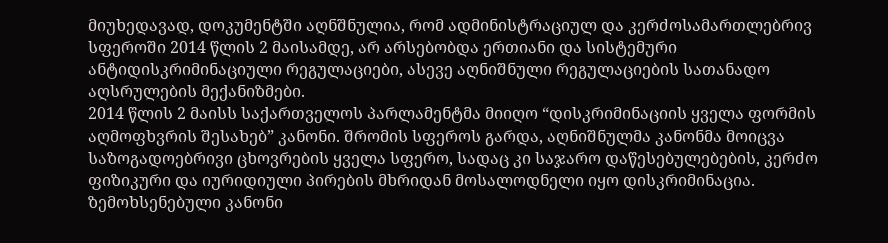მიუხედავად, დოკუმენტში აღნშნულია, რომ ადმინისტრაციულ და კერძოსამართლებრივ სფეროში 2014 წლის 2 მაისამდე, არ არსებობდა ერთიანი და სისტემური ანტიდისკრიმინაციული რეგულაციები, ასევე აღნიშნული რეგულაციების სათანადო აღსრულების მექანიზმები.
2014 წლის 2 მაისს საქართველოს პარლამენტმა მიიღო “დისკრიმინაციის ყველა ფორმის აღმოფხვრის შესახებ” კანონი. შრომის სფეროს გარდა, აღნიშნულმა კანონმა მოიცვა საზოგადოებრივი ცხოვრების ყველა სფერო, სადაც კი საჯარო დაწესებულებების, კერძო ფიზიკური და იურიდიული პირების მხრიდან მოსალოდნელი იყო დისკრიმინაცია. ზემოხსენებული კანონი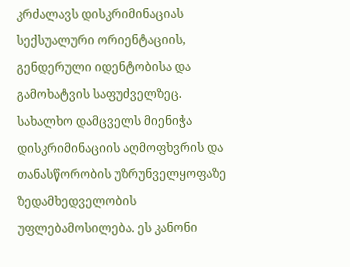კრძალავს დისკრიმინაციას სექსუალური ორიენტაციის, გენდერული იდენტობისა და გამოხატვის საფუძველზეც. სახალხო დამცველს მიენიჭა დისკრიმინაციის აღმოფხვრის და თანასწორობის უზრუნველყოფაზე ზედამხედველობის უფლებამოსილება. ეს კანონი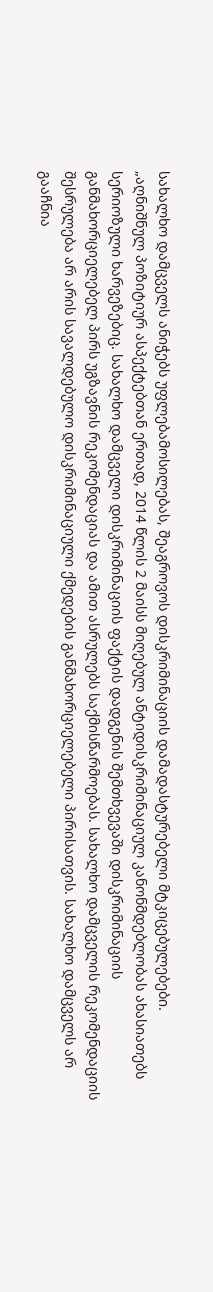სახალხო დამცველს ანიჭებს უფლებამოსილებას, შეაგროვოს დისკრიმინაციის დამადასტურებელი მტკიცებულებები.
„აღნიშნულ პოზიტიურ ასპექტებთან ერთად, 2014 წლის 2 მაისს მიღებულ ანტიდისკრიმინაციულ კანონმდებლობას ახასიათებს სერიოზული ხარვეზებიც. სახალხო დამცველი დისკრიმინაციის ფაქტის დადგენის შემთხვევაში დისკრიმინაციის განმახორციელებელ პირს უგზავნის რეკომენდაციას და ამით ასრულებს საქმისწარმოებას. სახალხო დამცველის რეკომენდაციის შესრულება არ არის სავალდებულო დისკრიმინაციული ქმედების განმახორციელებელი პირისათვის. სახალხო დამცველს არ გააჩნია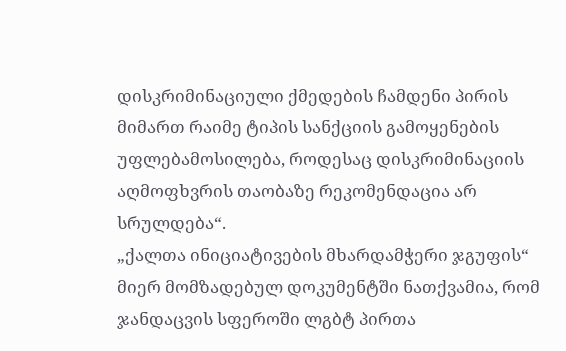დისკრიმინაციული ქმედების ჩამდენი პირის მიმართ რაიმე ტიპის სანქციის გამოყენების უფლებამოსილება, როდესაც დისკრიმინაციის აღმოფხვრის თაობაზე რეკომენდაცია არ სრულდება“.
„ქალთა ინიციატივების მხარდამჭერი ჯგუფის“ მიერ მომზადებულ დოკუმენტში ნათქვამია, რომ ჯანდაცვის სფეროში ლგბტ პირთა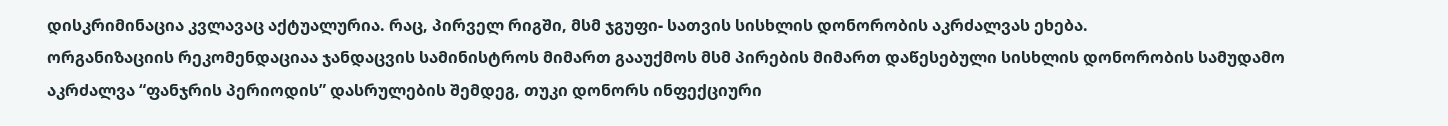დისკრიმინაცია კვლავაც აქტუალურია. რაც, პირველ რიგში, მსმ ჯგუფი- სათვის სისხლის დონორობის აკრძალვას ეხება.
ორგანიზაციის რეკომენდაციაა ჯანდაცვის სამინისტროს მიმართ გააუქმოს მსმ პირების მიმართ დაწესებული სისხლის დონორობის სამუდამო აკრძალვა “ფანჯრის პერიოდის” დასრულების შემდეგ, თუკი დონორს ინფექციური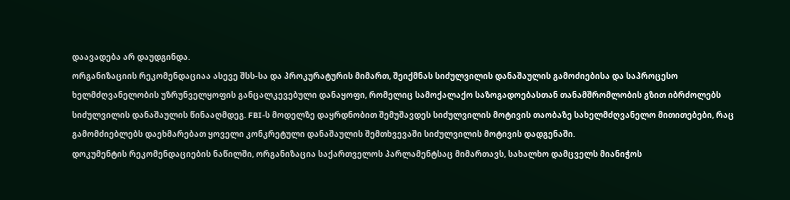დაავადება არ დაუდგინდა.
ორგანიზაციის რეკომენდაციაა ასევე შსს-სა და პროკურატურის მიმართ, შეიქმნას სიძულვილის დანაშაულის გამოძიებისა და საპროცესო ხელმძღვანელობის უზრუნველყოფის განცალკევებული დანაყოფი, რომელიც სამოქალაქო საზოგადოებასთან თანამშრომლობის გზით იბრძოლებს სიძულვილის დანაშაულის წინააღმდეგ. FBI-ს მოდელზე დაყრდნობით შემუშავდეს სიძულვილის მოტივის თაობაზე სახელმძღვანელო მითითებები, რაც გამომძიებლებს დაეხმარებათ ყოველი კონკრეტული დანაშაულის შემთხვევაში სიძულვილის მოტივის დადგენაში.
დოკუმენტის რეკომენდაციების ნაწილში, ორგანიზაცია საქართველოს პარლამენტსაც მიმართავს, სახალხო დამცველს მიანიჭოს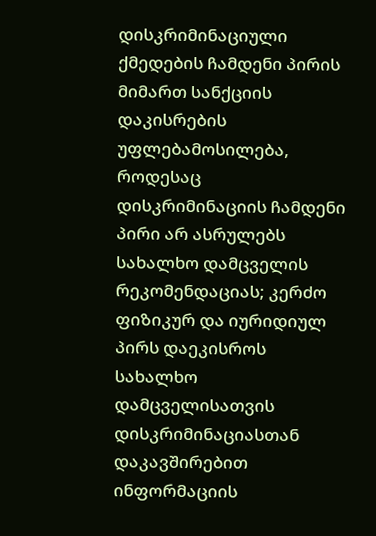დისკრიმინაციული ქმედების ჩამდენი პირის მიმართ სანქციის დაკისრების უფლებამოსილება, როდესაც დისკრიმინაციის ჩამდენი პირი არ ასრულებს სახალხო დამცველის რეკომენდაციას; კერძო ფიზიკურ და იურიდიულ პირს დაეკისროს სახალხო დამცველისათვის დისკრიმინაციასთან დაკავშირებით ინფორმაციის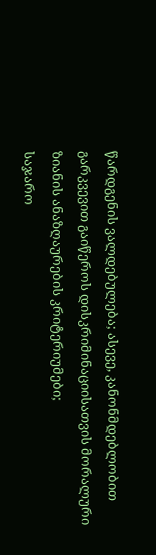წარდგენის ვალდებულება; ასევე, კანონმდებლობით გარკვევით გაიწეროს დისკრიმინაციისათვის მორალური ზიანის ანაზღაურების კრიტერიუმები;
საჯარო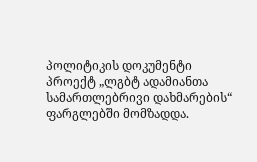პოლიტიკის დოკუმენტი პროექტ „ლგბტ ადამიანთა სამართლებრივი დახმარების“ ფარგლებში მომზადდა.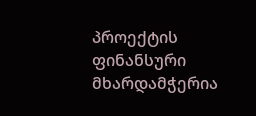პროექტის ფინანსური მხარდამჭერია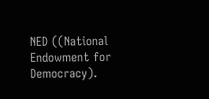NED ((National Endowment for Democracy).